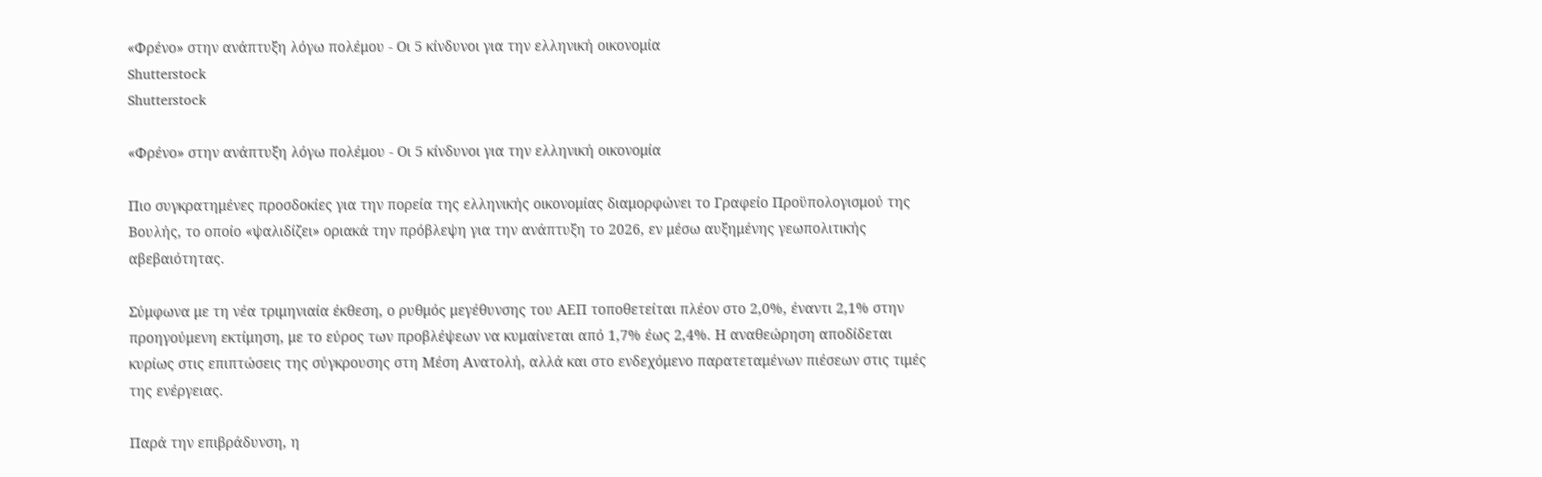«Φρένο» στην ανάπτυξη λόγω πολέμου - Οι 5 κίνδυνοι για την ελληνική οικονομία
Shutterstock
Shutterstock

«Φρένο» στην ανάπτυξη λόγω πολέμου - Οι 5 κίνδυνοι για την ελληνική οικονομία

Πιο συγκρατημένες προσδοκίες για την πορεία της ελληνικής οικονομίας διαμορφώνει το Γραφείο Προϋπολογισμού της Βουλής, το οποίο «ψαλιδίζει» οριακά την πρόβλεψη για την ανάπτυξη το 2026, εν μέσω αυξημένης γεωπολιτικής αβεβαιότητας.

Σύμφωνα με τη νέα τριμηνιαία έκθεση, ο ρυθμός μεγέθυνσης του ΑΕΠ τοποθετείται πλέον στο 2,0%, έναντι 2,1% στην προηγούμενη εκτίμηση, με το εύρος των προβλέψεων να κυμαίνεται από 1,7% έως 2,4%. Η αναθεώρηση αποδίδεται κυρίως στις επιπτώσεις της σύγκρουσης στη Μέση Ανατολή, αλλά και στο ενδεχόμενο παρατεταμένων πιέσεων στις τιμές της ενέργειας.

Παρά την επιβράδυνση, η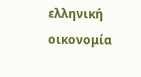ελληνική οικονομία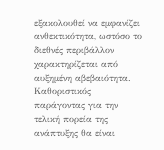εξακολουθεί να εμφανίζει ανθεκτικότητα, ωστόσο το διεθνές περιβάλλον χαρακτηρίζεται από αυξημένη αβεβαιότητα. Καθοριστικός παράγοντας για την τελική πορεία της ανάπτυξης θα είναι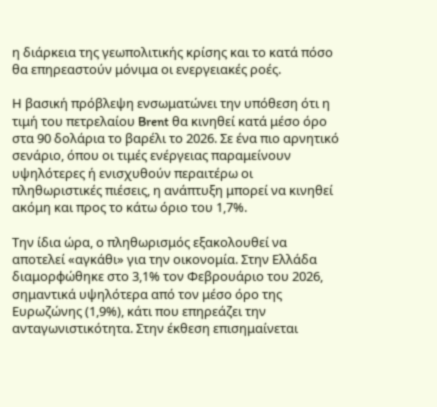η διάρκεια της γεωπολιτικής κρίσης και το κατά πόσο θα επηρεαστούν μόνιμα οι ενεργειακές ροές.

Η βασική πρόβλεψη ενσωματώνει την υπόθεση ότι η τιμή του πετρελαίου Brent θα κινηθεί κατά μέσο όρο στα 90 δολάρια το βαρέλι το 2026. Σε ένα πιο αρνητικό σενάριο, όπου οι τιμές ενέργειας παραμείνουν υψηλότερες ή ενισχυθούν περαιτέρω οι πληθωριστικές πιέσεις, η ανάπτυξη μπορεί να κινηθεί ακόμη και προς το κάτω όριο του 1,7%.

Την ίδια ώρα, ο πληθωρισμός εξακολουθεί να αποτελεί «αγκάθι» για την οικονομία. Στην Ελλάδα διαμορφώθηκε στο 3,1% τον Φεβρουάριο του 2026, σημαντικά υψηλότερα από τον μέσο όρο της Ευρωζώνης (1,9%), κάτι που επηρεάζει την ανταγωνιστικότητα. Στην έκθεση επισημαίνεται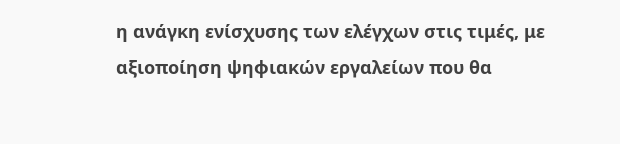η ανάγκη ενίσχυσης των ελέγχων στις τιμές, με αξιοποίηση ψηφιακών εργαλείων που θα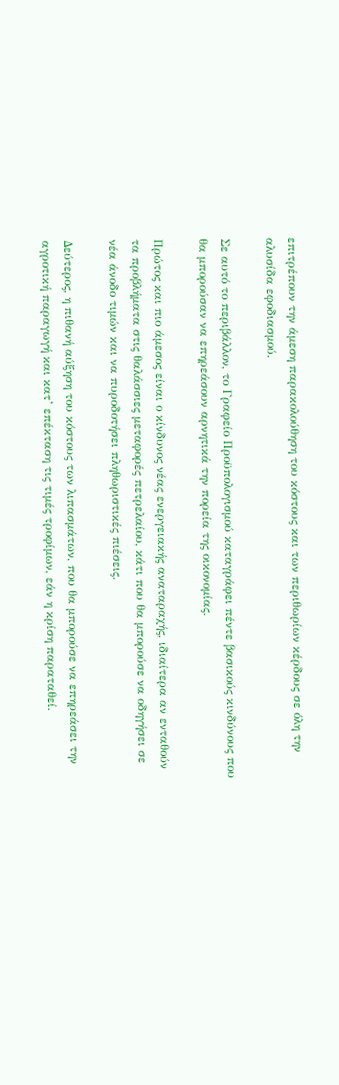επιτρέπουν την άμεση παρακολούθηση του κόστους και των περιθωρίων κέρδους σε όλη την αλυσίδα εφοδιασμού.

Σε αυτό το περιβάλλον, το Γραφείο Προϋπολογισμού καταγράφει πέντε βασικούς κινδύνους που θα μπορούσαν να επηρεάσουν αρνητικά την πορεία της οικονομίας.

Πρώτος και πιο άμεσος είναι ο κίνδυνος νέας ενεργειακής αναταραχής, ιδιαίτερα αν ενταθούν τα προβλήματα στις θαλάσσιες μεταφορές πετρελαίου, κάτι που θα μπορούσε να οδηγήσει σε νέα άνοδο τιμών και να πυροδοτήσει πληθωριστικές πιέσεις.

Δεύτερος, η πιθανή αύξηση του κόστους των λιπασμάτων, που θα μπορούσε να επηρεάσει την αγροτική παραγωγή και κατ’ επέκταση τις τιμές τροφίμων, εάν η κρίση παραταθεί.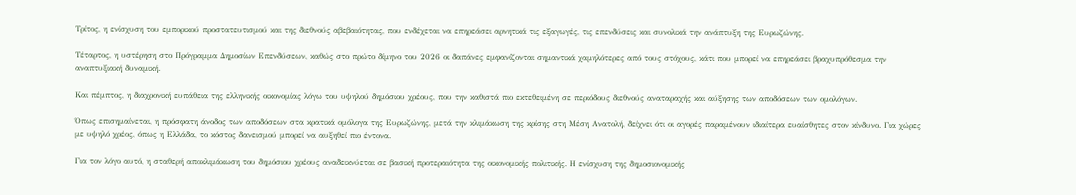Τρίτος, η ενίσχυση του εμπορικού προστατευτισμού και της διεθνούς αβεβαιότητας, που ενδέχεται να επηρεάσει αρνητικά τις εξαγωγές, τις επενδύσεις και συνολικά την ανάπτυξη της Ευρωζώνης.

Τέταρτος, η υστέρηση στο Πρόγραμμα Δημοσίων Επενδύσεων, καθώς στο πρώτο δίμηνο του 2026 οι δαπάνες εμφανίζονται σημαντικά χαμηλότερες από τους στόχους, κάτι που μπορεί να επηρεάσει βραχυπρόθεσμα την αναπτυξιακή δυναμική.

Και πέμπτος, η διαχρονική ευπάθεια της ελληνικής οικονομίας λόγω του υψηλού δημόσιου χρέους, που την καθιστά πιο εκτεθειμένη σε περιόδους διεθνούς αναταραχής και αύξησης των αποδόσεων των ομολόγων.

Όπως επισημαίνεται, η πρόσφατη άνοδος των αποδόσεων στα κρατικά ομόλογα της Ευρωζώνης, μετά την κλιμάκωση της κρίσης στη Μέση Ανατολή, δείχνει ότι οι αγορές παραμένουν ιδιαίτερα ευαίσθητες στον κίνδυνο. Για χώρες με υψηλό χρέος, όπως η Ελλάδα, το κόστος δανεισμού μπορεί να αυξηθεί πιο έντονα.

Για τον λόγο αυτό, η σταθερή αποκλιμάκωση του δημόσιου χρέους αναδεικνύεται σε βασική προτεραιότητα της οικονομικής πολιτικής. Η ενίσχυση της δημοσιονομικής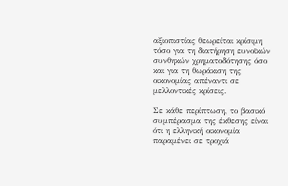αξιοπιστίας θεωρείται κρίσιμη τόσο για τη διατήρηση ευνοϊκών συνθηκών χρηματοδότησης όσο και για τη θωράκιση της οικονομίας απέναντι σε μελλοντικές κρίσεις.

Σε κάθε περίπτωση, το βασικό συμπέρασμα της έκθεσης είναι ότι η ελληνική οικονομία παραμένει σε τροχιά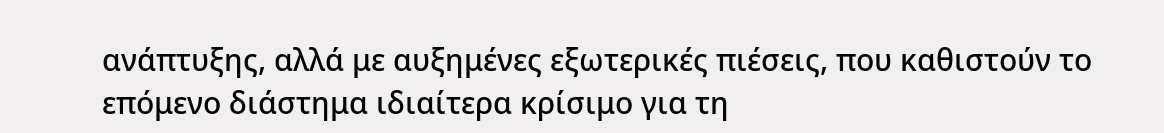ανάπτυξης, αλλά με αυξημένες εξωτερικές πιέσεις, που καθιστούν το επόμενο διάστημα ιδιαίτερα κρίσιμο για τη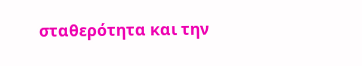σταθερότητα και την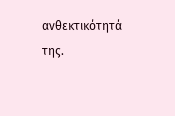ανθεκτικότητά της.